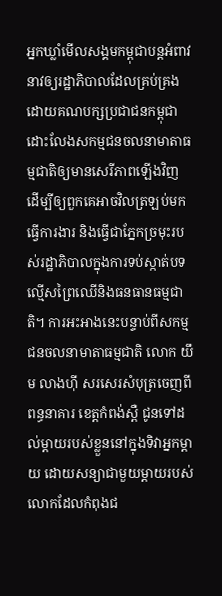អ្នកឃ្លាំមើលសង្គមកម្ពុជាបន្តអំពាវនាវឲ្យរដ្ឋាភិបាលដែលគ្រប់គ្រងដោយគណបក្សប្រជាជនកម្ពុជា ដោះលែងសកម្មជនចលនាមាតាធម្មជាតិឲ្យមានសេរីភាពឡើងវិញ ដើម្បីឲ្យពួកគេអាចវិលត្រឡប់មកធ្វើការងារ និងធ្វើជាភ្នែកច្រមុះរបស់រដ្ឋាភិបាលក្នុងការទប់ស្កាត់បទល្មើសព្រៃឈើនិងធនធានធម្មជាតិ។ ការអះអាងនេះបន្ទាប់ពីសកម្មជនចលនាមាតាធម្មជាតិ លោក យឹម លាងហ៊ី សរសេរសំបុត្រចេញពីពន្ធនាគារ ខេត្តកំពង់ស្ពឺ ជូនទៅដល់ម្តាយរបស់ខ្លួននៅក្នុងទិវាអ្នកម្ដាយ ដោយសន្យាជាមួយម្តាយរបស់លោកដែលកំពុងជ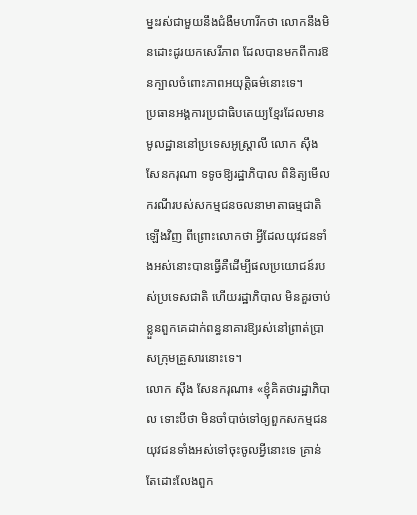ម្នះរស់ជាមួយនឹងជំងឺមហារីកថា លោកនឹងមិនដោះដូរយកសេរីភាព ដែលបានមកពីការឱនក្បាលចំពោះភាពអយុត្តិធម៌នោះទេ។
ប្រធានអង្គការប្រជាធិបតេយ្យខ្មែរដែលមានមូលដ្ឋាននៅប្រទេសអូស្ត្រាលី លោក ស៊ឹង សែនករុណា ទទូចឱ្យរដ្ឋាភិបាល ពិនិត្យមើលករណីរបស់សកម្មជនចលនាមាតាធម្មជាតិឡើងវិញ ពីព្រោះលោកថា អ្វីដែលយុវជនទាំងអស់នោះបានធ្វើគឺដើម្បីផលប្រយោជន៍របស់ប្រទេសជាតិ ហើយរដ្ឋាភិបាល មិនគួរចាប់ខ្លួនពួកគេដាក់ពន្ធនាគារឱ្យរស់នៅព្រាត់ប្រាសក្រុមគ្រួសារនោះទេ។
លោក ស៊ឹង សែនករុណា៖ «ខ្ញុំគិតថារដ្ឋាភិបាល ទោះបីថា មិនចាំបាច់ទៅឲ្យពួកសកម្មជនយុវជនទាំងអស់ទៅចុះចូលអ្វីនោះទេ គ្រាន់តែដោះលែងពួក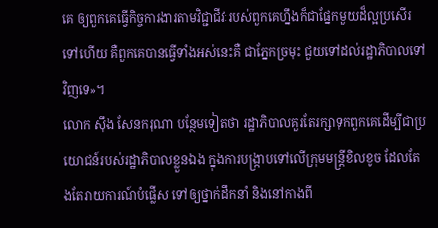គេ ឲ្យពួកគេធ្វើកិច្ចការងារតាមវិជ្ជាជីវៈរបស់ពួកគេហ្នឹងក៏ជាផ្នែកមួយដ៏ល្អប្រសើរទៅហើយ គឺពួកគេបានធ្វើទាំងអស់នេះគឺ ជាភ្នែកច្រមុះ ជួយទៅដល់រដ្ឋាភិបាលទៅវិញទេ»។
លោក ស៊ឹង សែនករុណា បន្ថែមទៀតថា រដ្ឋាភិបាលគួរតែរក្សាទុកពួកគេដើម្បីជាប្រយោជន៍របស់រដ្ឋាភិបាលខ្លួនឯង ក្នុងការបង្ក្រាបទៅលើក្រុមមន្ត្រីខិលខូច ដែលតែងតែរាយការណ៍បំផ្លើស ទៅឲ្យថ្នាក់ដឹកនាំ និងនៅកាងពី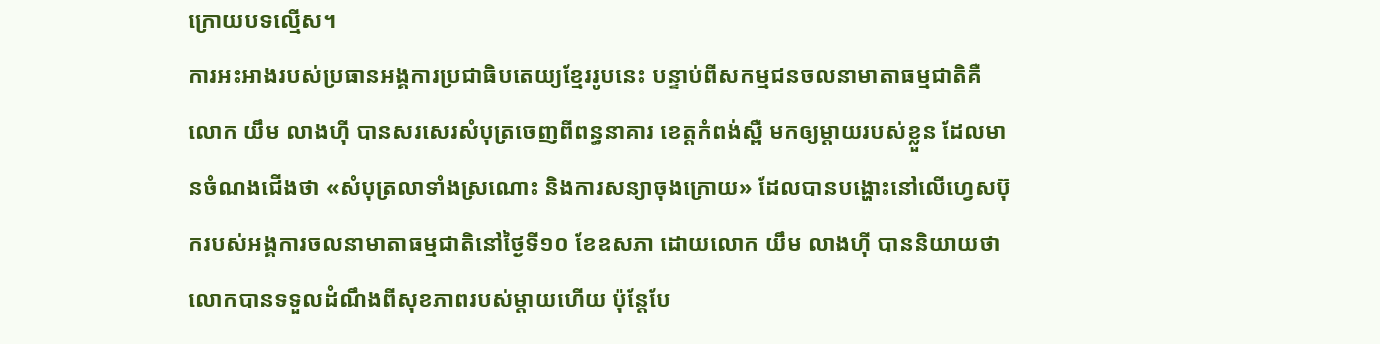ក្រោយបទល្មើស។
ការអះអាងរបស់ប្រធានអង្គការប្រជាធិបតេយ្យខ្មែររូបនេះ បន្ទាប់ពីសកម្មជនចលនាមាតាធម្មជាតិគឺ លោក យឹម លាងហ៊ី បានសរសេរសំបុត្រចេញពីពន្ធនាគារ ខេត្តកំពង់ស្ពឺ មកឲ្យម្តាយរបស់ខ្លួន ដែលមានចំណងជើងថា «សំបុត្រលាទាំងស្រណោះ និងការសន្យាចុងក្រោយ» ដែលបានបង្ហោះនៅលើហ្វេសប៊ុករបស់អង្គការចលនាមាតាធម្មជាតិនៅថ្ងៃទី១០ ខែឧសភា ដោយលោក យឹម លាងហ៊ី បាននិយាយថា លោកបានទទួលដំណឹងពីសុខភាពរបស់ម្ដាយហើយ ប៉ុន្តែបែ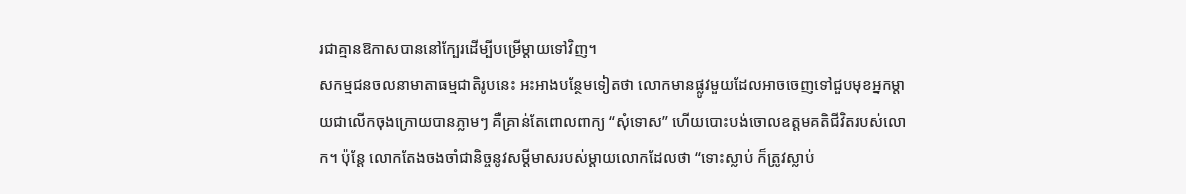រជាគ្មានឱកាសបាននៅក្បែរដើម្បីបម្រើម្ដាយទៅវិញ។
សកម្មជនចលនាមាតាធម្មជាតិរូបនេះ អះអាងបន្ថែមទៀតថា លោកមានផ្លូវមួយដែលអាចចេញទៅជួបមុខអ្នកម្ដាយជាលើកចុងក្រោយបានភ្លាមៗ គឺគ្រាន់តែពោលពាក្យ “សុំទោស” ហើយបោះបង់ចោលឧត្តមគតិជីវិតរបស់លោក។ ប៉ុន្តែ លោកតែងចងចាំជានិច្ចនូវសម្ដីមាសរបស់ម្ដាយលោកដែលថា “ទោះស្លាប់ ក៏ត្រូវស្លាប់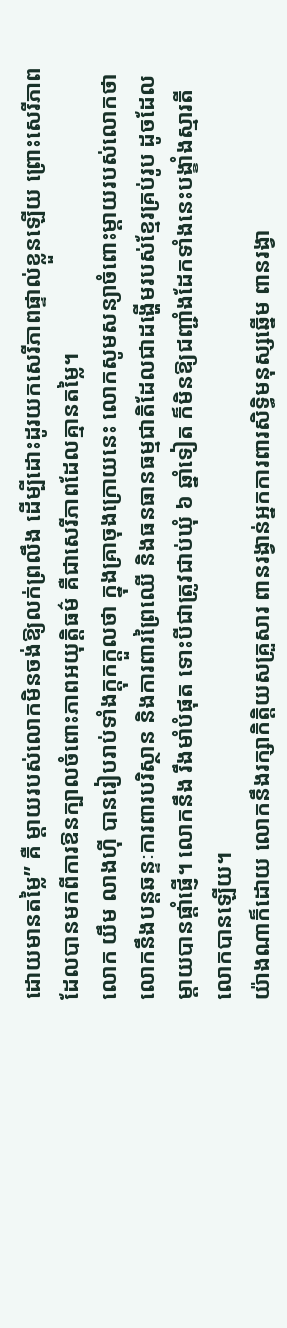ដោយមានតម្លៃ” គឺ ម្ដាយរបស់លោកមិនចង់ឱ្យលក់ព្រលឹង ដើម្បីដោះដូរយកសេរីភាពផ្ទាល់ខ្លួនឡើយ ព្រោះសេរីភាពដែលបានមកពីការឱនក្បាលចំពោះភាពអយុត្តិធម៌ គឺជាសេរីភាពដែលគ្មានតម្លៃ។
លោក យឹម លាងហ៊ី បានរៀបរាប់ទាំងក្តុកក្តួលថា ក្នុងគ្រាចុងក្រោយនេះ លោកសូមសន្យាចំពោះម្ដាយរបស់លោកថា លោកនឹងបន្តឆន្ទៈការពារបរិស្ថាន និងការពារព្រៃឈើ និងធនធានធម្មជាតិដែលជាដង្ហើមរបស់ខ្មែរគ្រប់រូប ដូចដែលម្ដាយបានផ្ដាំផ្ញើ។ លោកនឹង រឹងមាំបំផុត ទោះបីជាត្រូវជាប់ឃុំ ៦ ឆ្នាំទៀត ក៏មិនឱ្យជញ្ជាំងដែកទាំងនេះបង្ខាំងស្មារតីលោកបានឡើយ។
យ៉ាងណាក៏ដោយ លោកនឹងរក្សាកិត្តិយសគ្រួសារ ពានរង្វាន់អ្នកការពារសិទ្ធិមនុស្សឆ្នើម ពានរង្វា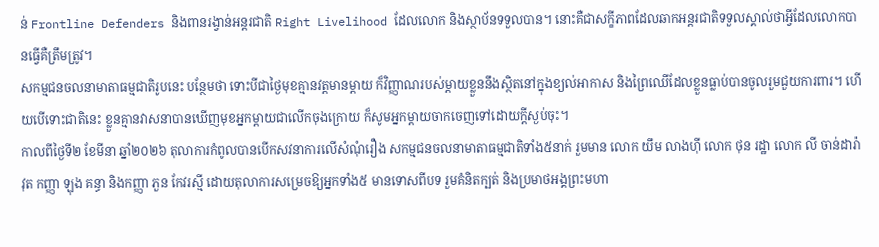ន់ Frontline Defenders និងពានរង្វាន់អន្តរជាតិ Right Livelihood ដែលលោក និងស្ថាប័នទទួលបាន។ នោះគឺជាសក្ខីភាពដែលឆាកអន្តរជាតិទទួលស្គាល់ថាអ្វីដែលលោកបានធ្វើគឺត្រឹមត្រូវ។
សកម្មជនចលនាមាតាធម្មជាតិរូបនេះ បន្ថែមថា ទោះបីជាថ្ងៃមុខគ្មានវត្តមានម្ដាយ ក៏វិញ្ញាណរបស់ម្ដាយខ្លួននឹងស្ថិតនៅក្នុងខ្យល់អាកាស និងព្រៃឈើដែលខ្លួនធ្លាប់បានចូលរួមជួយការពារ។ ហើយបើទោះជាតិនេះ ខ្លួនគ្មានវាសនាបានឃើញមុខអ្នកម្ដាយជាលើកចុងក្រោយ ក៏សូមអ្នកម្ដាយចាកចេញទៅដោយក្ដីស្ងប់ចុះ។
កាលពីថ្ងៃទី២ ខែមីនា ឆ្នាំ២០២៦ តុលាការកំពូលបានបើកសវនាការលើសំណុំរឿង សកម្មជនចលនាមាតាធម្មជាតិទាំង៥នាក់ រួមមាន លោក យឹម លាងហ៊ី លោក ថុន រដ្ឋា លោក លី ចាន់ដារ៉ាវុត កញ្ញា ឡុង គន្ធា និងកញ្ញា ភួន កែវរស្មី ដោយតុលាការសម្រេចឱ្យអ្នកទាំង៥ មានទោសពីបទ រួមគំនិតក្បត់ និងប្រមាថអង្គព្រះមហា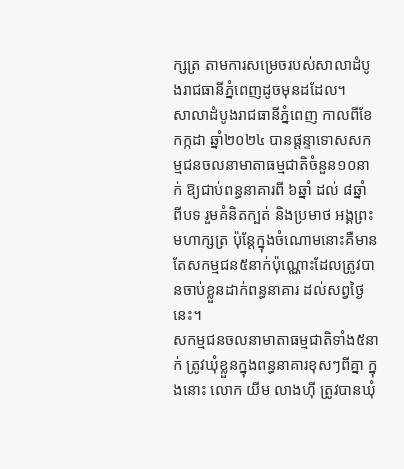ក្សត្រ តាមការសម្រេចរបស់សាលាដំបូងរាជធានីភ្នំពេញដូចមុនដដែល។
សាលាដំបូងរាជធានីភ្នំពេញ កាលពីខែកក្កដា ឆ្នាំ២០២៤ បានផ្ដន្ទាទោសសកម្មជនចលនាមាតាធម្មជាតិចំនួន១០នាក់ ឱ្យជាប់ពន្ធនាគារពី ៦ឆ្នាំ ដល់ ៨ឆ្នាំ ពីបទ រួមគំនិតក្បត់ និងប្រមាថ អង្គព្រះមហាក្សត្រ ប៉ុន្តែក្នុងចំណោមនោះគឺមានតែសកម្មជន៥នាក់ប៉ុណ្ណោះដែលត្រូវបានចាប់ខ្លួនដាក់ពន្ធនាគារ ដល់សព្វថ្ងៃនេះ។
សកម្មជនចលនាមាតាធម្មជាតិទាំង៥នាក់ ត្រូវឃុំខ្លួនក្នុងពន្ធនាគារខុសៗពីគ្នា ក្នុងនោះ លោក យីម លាងហ៊ី ត្រូវបានឃុំ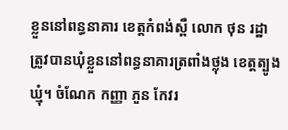ខ្លួននៅពន្ធនាគារ ខេត្តកំពង់ស្ពឺ លោក ថុន រដ្ឋា ត្រូវបានឃុំខ្លួននៅពន្ធនាគារត្រពាំងថ្លុង ខេត្តត្បូងឃ្មុំ។ ចំណែក កញ្ញា ភួន កែវរ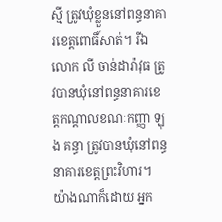ស្មី ត្រូវឃុំខ្លួននៅពន្ធនាគារខេត្តពោធិ៍សាត់។ រីឯ លោក លី ចាន់ដារ៉ាវុធ ត្រូវបានឃុំនៅពន្ធនាគារខេត្តកណ្ដាលខណៈកញ្ញា ឡុង គន្ធា ត្រូវបានឃុំនៅពន្ធនាគារខេត្តព្រះវិហារ។
យ៉ាងណាក៏ដោយ អ្នក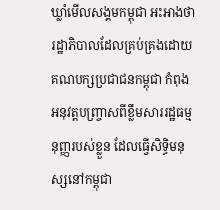ឃ្លាំមើលសង្គមកម្ពុជា អះអាងថា រដ្ឋាភិបាលដែលគ្រប់គ្រងដោយគណបក្សប្រជាជនកម្ពុជា កំពុងអនុវត្តបញ្ច្រាសពីខ្លឹមសាររដ្ឋធម្មនុញ្ញរបស់ខ្លួន ដែលធ្វើសិទ្ធិមនុស្សនៅកម្ពុជា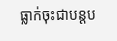ធ្លាក់ចុះជាបន្តប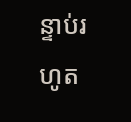ន្ទាប់រហូត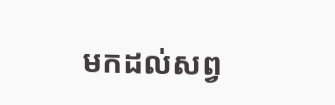មកដល់សព្វ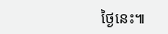ថ្ងៃនេះ៕